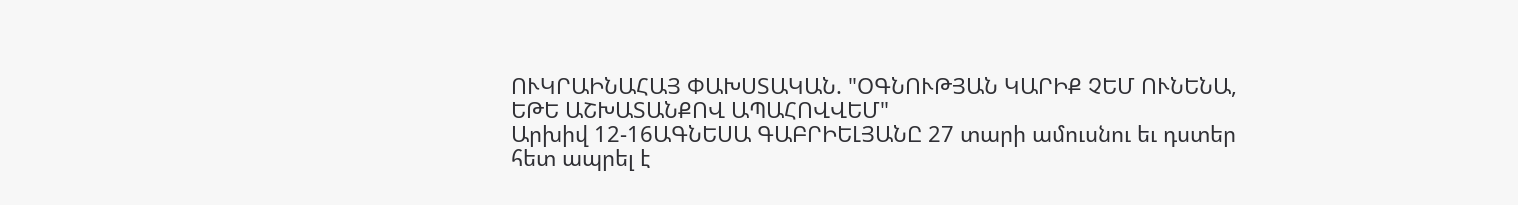ՈՒԿՐԱԻՆԱՀԱՅ ՓԱԽՍՏԱԿԱՆ. "ՕԳՆՈՒԹՅԱՆ ԿԱՐԻՔ ՉԵՄ ՈՒՆԵՆԱ, ԵԹԵ ԱՇԽԱՏԱՆՔՈՎ ԱՊԱՀՈՎՎԵՄ"
Արխիվ 12-16ԱԳՆԵՍԱ ԳԱԲՐԻԵԼՅԱՆԸ 27 տարի ամուսնու եւ դստեր հետ ապրել է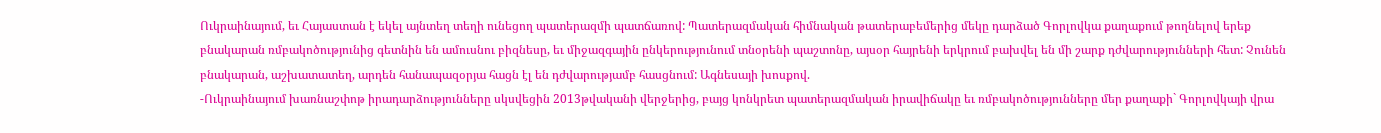Ուկրաինայում, եւ Հայաստան է եկել այնտեղ տեղի ունեցող պատերազմի պատճառով: Պատերազմական հիմնական թատերաբեմերից մեկը դարձած Գորլովկա քաղաքում թողնելով երեք բնակարան ռմբակոծությունից գետնին են ամուսնու բիզնեսը, եւ միջազգային ընկերությունում տնօրենի պաշտոնը, այսօր հայրենի երկրում բախվել են մի շարք դժվարությունների հետ: Չունեն բնակարան, աշխատատեղ, արդեն հանապազօրյա հացն էլ են դժվարությամբ հասցնում: Ագնեսայի խոսքով.
-Ուկրաինայում խառնաշփոթ իրադարձությունները սկսվեցին 2013թվականի վերջերից, բայց կոնկրետ պատերազմական իրավիճակը եւ ռմբակոծությունները մեր քաղաքի` Գորլովկայի վրա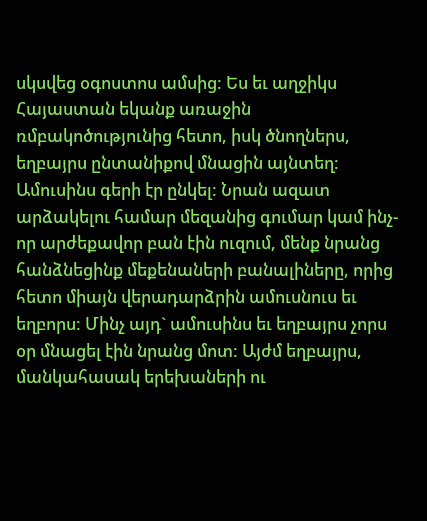սկսվեց օգոստոս ամսից: Ես եւ աղջիկս Հայաստան եկանք առաջին ռմբակոծությունից հետո, իսկ ծնողներս, եղբայրս ընտանիքով մնացին այնտեղ: Ամուսինս գերի էր ընկել: Նրան ազատ արձակելու համար մեզանից գումար կամ ինչ-որ արժեքավոր բան էին ուզում, մենք նրանց հանձնեցինք մեքենաների բանալիները, որից հետո միայն վերադարձրին ամուսնուս եւ եղբորս: Մինչ այդ` ամուսինս եւ եղբայրս չորս օր մնացել էին նրանց մոտ: Այժմ եղբայրս, մանկահասակ երեխաների ու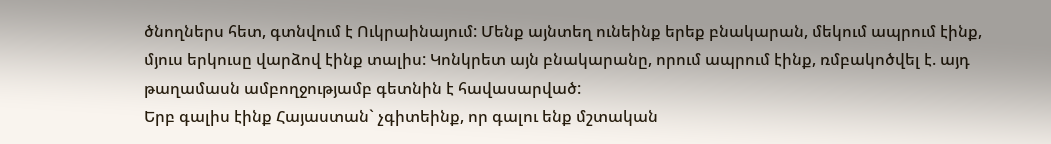ծնողներս հետ, գտնվում է Ուկրաինայում: Մենք այնտեղ ունեինք երեք բնակարան, մեկում ապրում էինք, մյուս երկուսը վարձով էինք տալիս: Կոնկրետ այն բնակարանը, որում ապրում էինք, ռմբակոծվել է. այդ թաղամասն ամբողջությամբ գետնին է հավասարված:
Երբ գալիս էինք Հայաստան` չգիտեինք, որ գալու ենք մշտական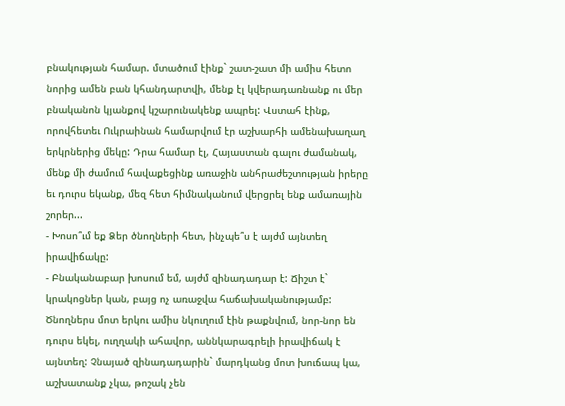բնակության համար. մտածում էինք` շատ-շատ մի ամիս հետո նորից ամեն բան կհանդարտվի, մենք էլ կվերադառնանք ու մեր բնականոն կյանքով կշարունակենք ապրել: Վստահ էինք, որովհետեւ Ուկրաինան համարվում էր աշխարհի ամենախաղաղ երկրներից մեկը: Դրա համար էլ, Հայաստան գալու ժամանակ, մենք մի ժամում հավաքեցինք առաջին անհրաժեշտության իրերը եւ դուրս եկանք, մեզ հետ հիմնականում վերցրել ենք ամառային շորեր...
- Խոսո՞ւմ եք Ձեր ծնողների հետ, ինչպե՞ս է այժմ այնտեղ իրավիճակը:
- Բնականաբար խոսում եմ, այժմ զինադադար է: Ճիշտ է` կրակոցներ կան, բայց ոչ առաջվա հաճախականությամբ: Ծնողներս մոտ երկու ամիս նկուղում էին թաքնվում, նոր-նոր են դուրս եկել, ուղղակի ահավոր, աննկարագրելի իրավիճակ է այնտեղ: Չնայած զինադադարին` մարդկանց մոտ խուճապ կա, աշխատանք չկա, թոշակ չեն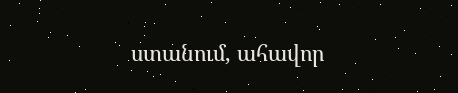ստանում, ահավոր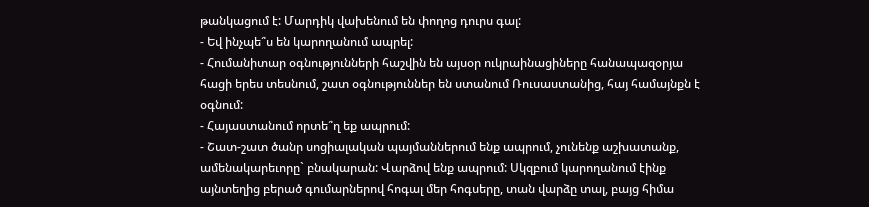թանկացում է: Մարդիկ վախենում են փողոց դուրս գալ:
- Եվ ինչպե՞ս են կարողանում ապրել:
- Հումանիտար օգնությունների հաշվին են այսօր ուկրաինացիները հանապազօրյա հացի երես տեսնում, շատ օգնություններ են ստանում Ռուսաստանից, հայ համայնքն է օգնում:
- Հայաստանում որտե՞ղ եք ապրում:
- Շատ-շատ ծանր սոցիալական պայմաններում ենք ապրում, չունենք աշխատանք, ամենակարեւորը` բնակարան: Վարձով ենք ապրում: Սկզբում կարողանում էինք այնտեղից բերած գումարներով հոգալ մեր հոգսերը, տան վարձը տալ, բայց հիմա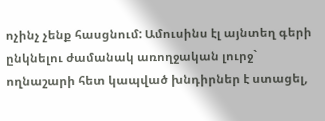ոչինչ չենք հասցնում: Ամուսինս էլ այնտեղ գերի ընկնելու ժամանակ առողջական լուրջ` ողնաշարի հետ կապված խնդիրներ է ստացել,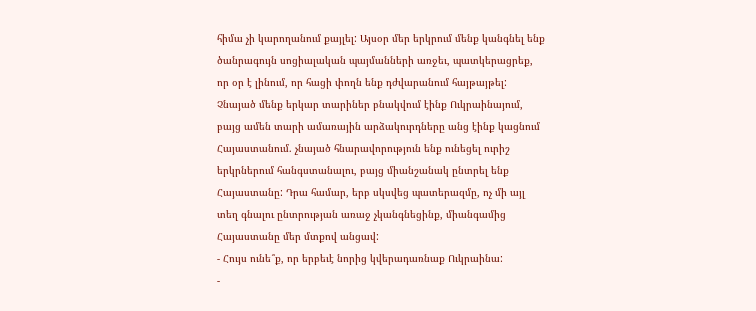հիմա չի կարողանում քայլել: Այսօր մեր երկրում մենք կանգնել ենք ծանրագույն սոցիալական պայմանների առջեւ, պատկերացրեք, որ օր է լինում, որ հացի փողն ենք դժվարանում հայթայթել: Չնայած մենք երկար տարիներ բնակվում էինք Ուկրաինայում, բայց ամեն տարի ամառային արձակուրդները անց էինք կացնում Հայաստանում. չնայած հնարավորություն ենք ունեցել ուրիշ երկրներում հանգստանալու, բայց միանշանակ ընտրել ենք Հայաստանը: Դրա համար, երբ սկսվեց պատերազմը, ոչ մի այլ տեղ գնալու ընտրության առաջ չկանգնեցինք, միանգամից Հայաստանը մեր մտքով անցավ:
- Հույս ունե՞ք, որ երբեւէ նորից կվերադառնաք Ուկրաինա:
-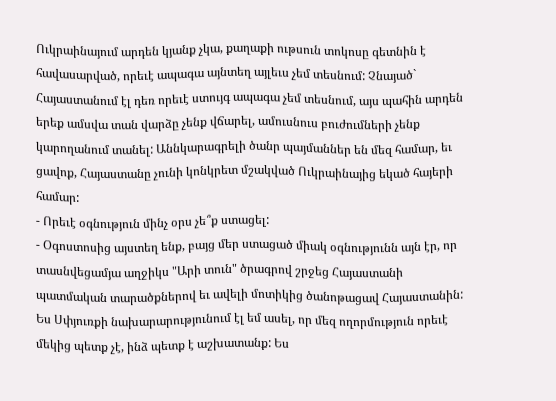Ուկրաինայում արդեն կյանք չկա, քաղաքի ութսուն տոկոսը գետնին է հավասարված, որեւէ ապագա այնտեղ այլեւս չեմ տեսնում: Չնայած` Հայաստանում էլ դեռ որեւէ ստույգ ապագա չեմ տեսնում, այս պահին արդեն երեք ամսվա տան վարձը չենք վճարել, ամուսնուս բուժումների չենք կարողանում տանել: Աննկարագրելի ծանր պայմաններ են մեզ համար, եւ ցավոք, Հայաստանը չունի կոնկրետ մշակված Ուկրաինայից եկած հայերի համար:
- Որեւէ օգնություն մինչ օրս չե՞ք ստացել:
- Օգոստոսից այստեղ ենք, բայց մեր ստացած միակ օգնությունն այն էր, որ տասնվեցամյա աղջիկս "Արի տուն" ծրագրով շրջեց Հայաստանի պատմական տարածքներով եւ ավելի մոտիկից ծանոթացավ Հայաստանին: Ես Սփյուռքի նախարարությունում էլ եմ ասել, որ մեզ ողորմություն որեւէ մեկից պետք չէ, ինձ պետք է աշխատանք: Ես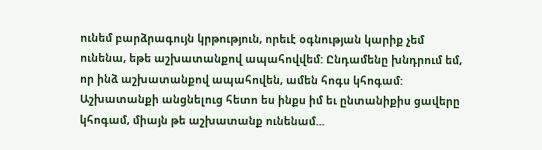ունեմ բարձրագույն կրթություն, որեւէ օգնության կարիք չեմ ունենա, եթե աշխատանքով ապահովվեմ: Ընդամենը խնդրում եմ, որ ինձ աշխատանքով ապահովեն, ամեն հոգս կհոգամ: Աշխատանքի անցնելուց հետո ես ինքս իմ եւ ընտանիքիս ցավերը կհոգամ, միայն թե աշխատանք ունենամ...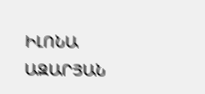ԻԼՈՆԱ ԱԶԱՐՅԱՆ